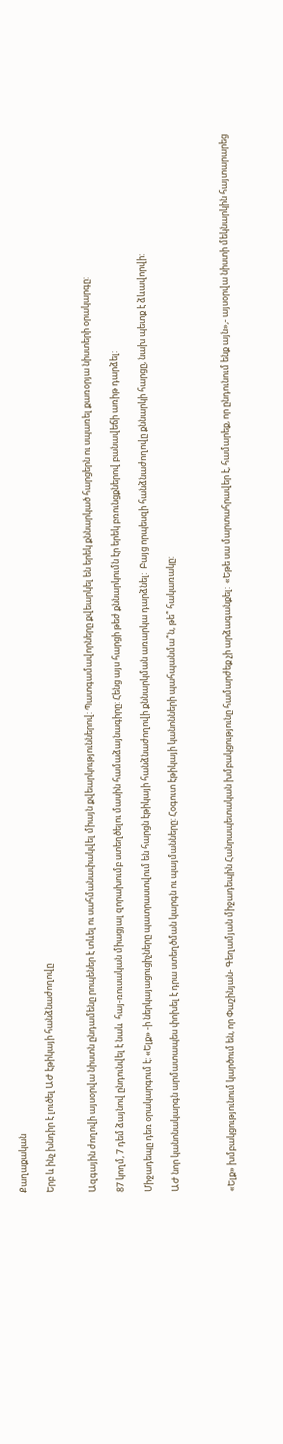Քաղաքական

Երբ և ինչ խնդիր է լուծել ԱԺ էթիկայի հանձնաժողովը


Ազգային ժողովի այսօրվա նիստն ընդամենը րոպեներ է տևել ու սահմանափակվել միայն քվեարկություններով: Պատգամավորները քվեարկել են երեկ քննարկած հարցերն ու սպառել քառօրյա նիստերի օրակարգը:

87 կողմ, 7 դեմ ձայնով ընդունվել է նաև  հայ-ռուսական միացյալ զորախումբ ստեղծելու մասին համաձայնագիրը: Հենց այս հարցի թեժ քննարկումն էր երեկ բռունցքներով բանավեճի առիթ դարձել:

Միջադեպը դեռ օրակարգում է: «Ելք» -ի ներկայացուցիչները պատրաստվում են հարցն էթիկայի հանձնաժողովի քննարկման առարկա դարձնել:  Բայց որպեսզի հանձնաժողովը քննարկի հարցը, նախ պետք է ձևավորվի:

ԱԺ նոր կանոնակարգն արմատապես փոխել է դրա ստեղծման կարգն ու պայմանները: Հօգուտ էթիկայի կանոնների պահպանմա՞ն, թե՞ հակառակը:



«Ելք» խմբակցությունում կարծում են, որ Փաշինյան- Գեղամյան միջադեպին Հանրապետական խմբակցությունը համարժեք չի արձագանքել:  «Եթե սա մարտահրավեր է, համարեք, որ ընդունում ենք այն»,- այսօրվա նիստի մեկնարկին հայտարարեց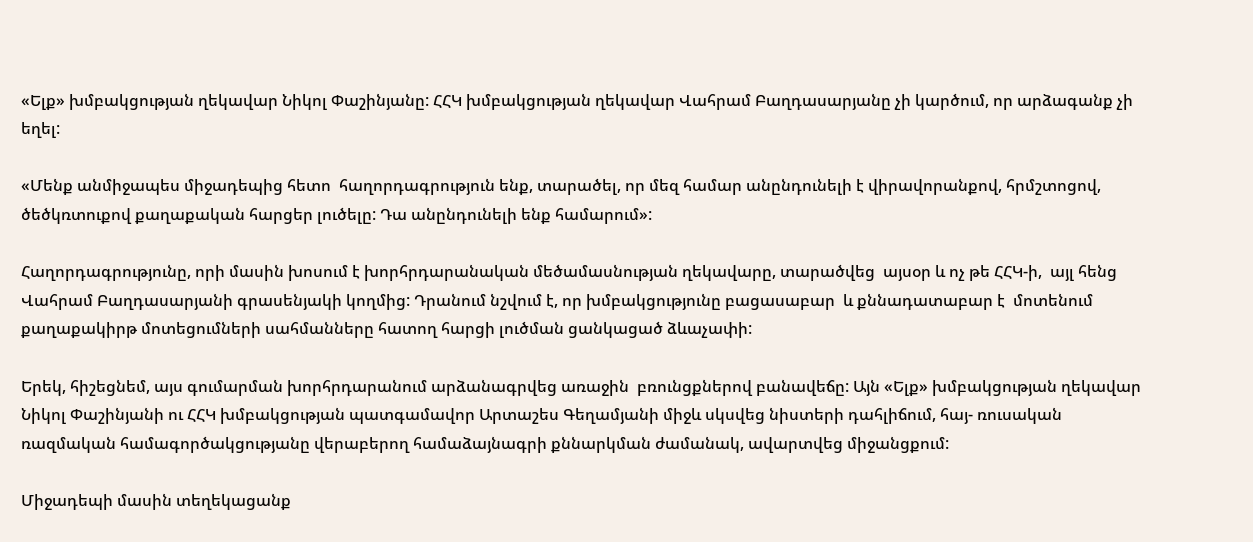«Ելք» խմբակցության ղեկավար Նիկոլ Փաշինյանը: ՀՀԿ խմբակցության ղեկավար Վահրամ Բաղդասարյանը չի կարծում, որ արձագանք չի եղել:

«Մենք անմիջապես միջադեպից հետո  հաղորդագրություն ենք, տարածել, որ մեզ համար անընդունելի է վիրավորանքով, հրմշտոցով, ծեծկռտուքով քաղաքական հարցեր լուծելը: Դա անընդունելի ենք համարում»:

Հաղորդագրությունը, որի մասին խոսում է խորհրդարանական մեծամասնության ղեկավարը, տարածվեց  այսօր և ոչ թե ՀՀԿ-ի,  այլ հենց  Վահրամ Բաղդասարյանի գրասենյակի կողմից: Դրանում նշվում է, որ խմբակցությունը բացասաբար  և քննադատաբար է  մոտենում քաղաքակիրթ մոտեցումների սահմանները հատող հարցի լուծման ցանկացած ձևաչափի:

Երեկ, հիշեցնեմ, այս գումարման խորհրդարանում արձանագրվեց առաջին  բռունցքներով բանավեճը: Այն «Ելք» խմբակցության ղեկավար Նիկոլ Փաշինյանի ու ՀՀԿ խմբակցության պատգամավոր Արտաշես Գեղամյանի միջև սկսվեց նիստերի դահլիճում, հայ- ռուսական ռազմական համագործակցությանը վերաբերող համաձայնագրի քննարկման ժամանակ, ավարտվեց միջանցքում:

Միջադեպի մասին տեղեկացանք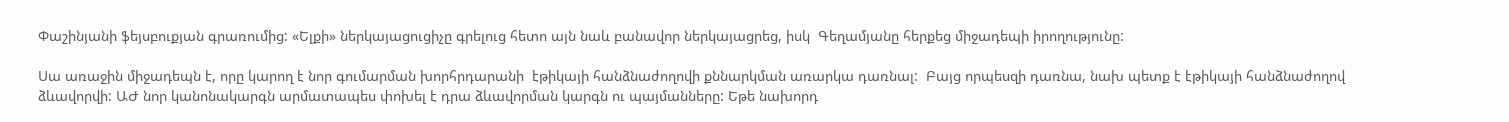Փաշինյանի ֆեյսբուքյան գրառումից: «Ելքի» ներկայացուցիչը գրելուց հետո այն նաև բանավոր ներկայացրեց, իսկ  Գեղամյանը հերքեց միջադեպի իրողությունը:

Սա առաջին միջադեպն է, որը կարող է նոր գումարման խորհրդարանի  էթիկայի հանձնաժողովի քննարկման առարկա դառնալ:  Բայց որպեսզի դառնա, նախ պետք է էթիկայի հանձնաժողով ձևավորվի: ԱԺ նոր կանոնակարգն արմատապես փոխել է դրա ձևավորման կարգն ու պայմանները: Եթե նախորդ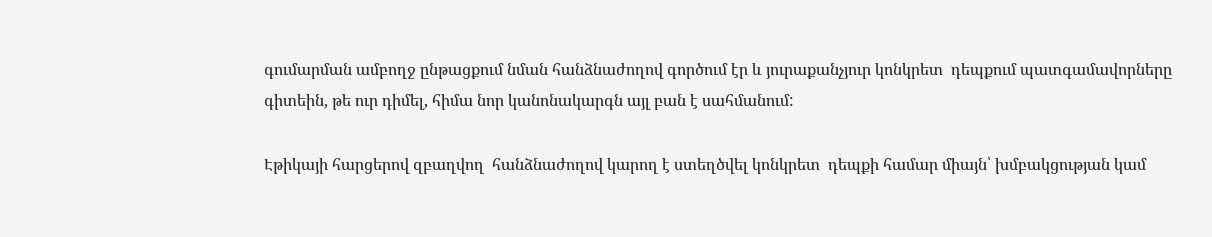գումարման ամբողջ ընթացքում նման հանձնաժողով գործում էր և յուրաքանչյուր կոնկրետ  դեպքում պատգամավորները գիտեին, թե ուր դիմել, հիմա նոր կանոնակարգն այլ բան է սահմանում:

Էթիկայի հարցերով զբաղվող  հանձնաժողով կարող է ստեղծվել կոնկրետ  դեպքի համար միայն՝ խմբակցության կամ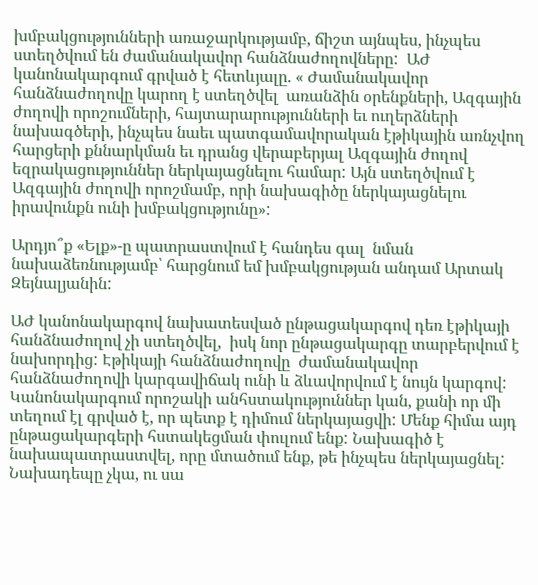խմբակցությունների առաջարկությամբ, ճիշտ այնպես, ինչպես ստեղծվում են ժամանակավոր հանձնաժողովները:  ԱԺ կանոնակարգում գրված է հետևյալը. « Ժամանակավոր հանձնաժողովը կարող է ստեղծվել  առանձին օրենքների, Ազգային ժողովի որոշումների, հայտարարությունների եւ ուղերձների նախագծերի, ինչպես նաեւ պատգամավորական էթիկային առնչվող հարցերի քննարկման եւ դրանց վերաբերյալ Ազգային ժողով եզրակացություններ ներկայացնելու համար: Այն ստեղծվում է Ազգային ժողովի որոշմամբ, որի նախագիծը ներկայացնելու իրավունքն ունի խմբակցությունը»:

Արդյո՞ք «Ելք»-ը պատրաստվում է հանդես գալ  նման նախաձեռնությամբ՝ հարցնում եմ խմբակցության անդամ Արտակ Զեյնալյանին:

ԱԺ կանոնակարգով նախատեսված ընթացակարգով դեռ էթիկայի հանձնաժողով չի ստեղծվել,  իսկ նոր ընթացակարգը տարբերվում է նախորդից: Էթիկայի հանձնաժողովը  ժամանակավոր հանձնաժողովի կարգավիճակ ունի և ձևավորվում է նույն կարգով: Կանոնակարգում որոշակի անհստակություններ կան, քանի որ մի տեղում էլ գրված է, որ պետք է դիմում ներկայացվի: Մենք հիմա այդ ընթացակարգերի հստակեցման փուլում ենք: Նախագիծ է նախապատրաստվել, որը մտածում ենք, թե ինչպես ներկայացնել:  Նախադեպը չկա, ու սա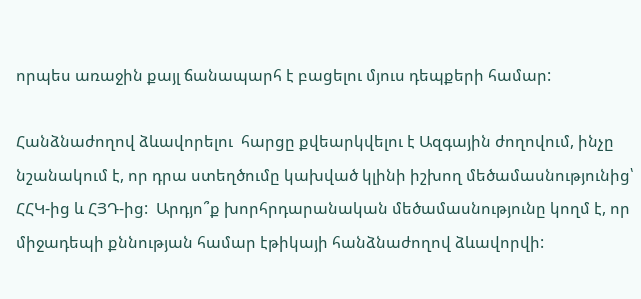որպես առաջին քայլ ճանապարհ է բացելու մյուս դեպքերի համար:

Հանձնաժողով ձևավորելու  հարցը քվեարկվելու է Ազգային ժողովում, ինչը նշանակում է, որ դրա ստեղծումը կախված կլինի իշխող մեծամասնությունից՝ ՀՀԿ-ից և ՀՅԴ-ից:  Արդյո՞ք խորհրդարանական մեծամասնությունը կողմ է, որ միջադեպի քննության համար էթիկայի հանձնաժողով ձևավորվի: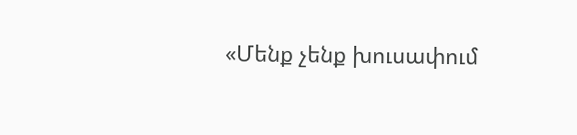«Մենք չենք խուսափում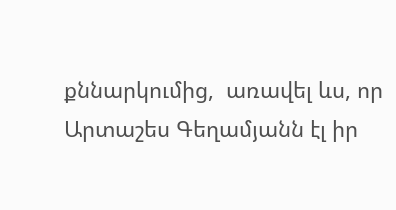քննարկումից,  առավել ևս, որ  Արտաշես Գեղամյանն էլ իր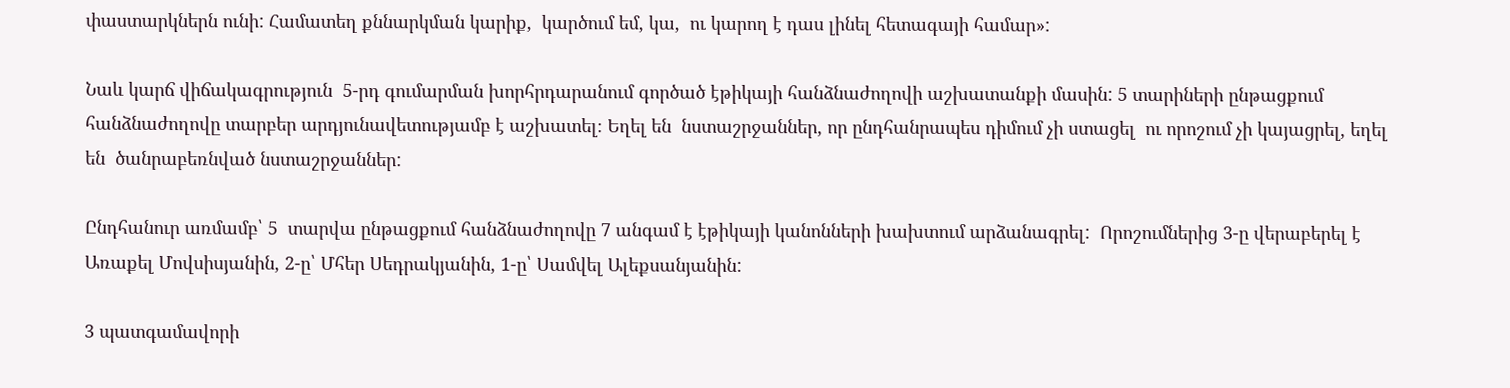փաստարկներն ունի: Համատեղ քննարկման կարիք,  կարծում եմ, կա,  ու կարող է դաս լինել հետագայի համար»:

Նաև կարճ վիճակագրություն  5-րդ գումարման խորհրդարանում գործած էթիկայի հանձնաժողովի աշխատանքի մասին: 5 տարիների ընթացքում հանձնաժողովը տարբեր արդյունավետությամբ է աշխատել։ Եղել են  նստաշրջաններ, որ ընդհանրապես դիմում չի ստացել  ու որոշում չի կայացրել, եղել են  ծանրաբեռնված նստաշրջաններ:

Ընդհանուր առմամբ՝ 5  տարվա ընթացքում հանձնաժողովը 7 անգամ է էթիկայի կանոնների խախտում արձանագրել:  Որոշումներից 3-ը վերաբերել է Առաքել Մովսիսյանին, 2-ը՝ Մհեր Սեդրակյանին, 1-ը՝ Սամվել Ալեքսանյանին:

3 պատգամավորի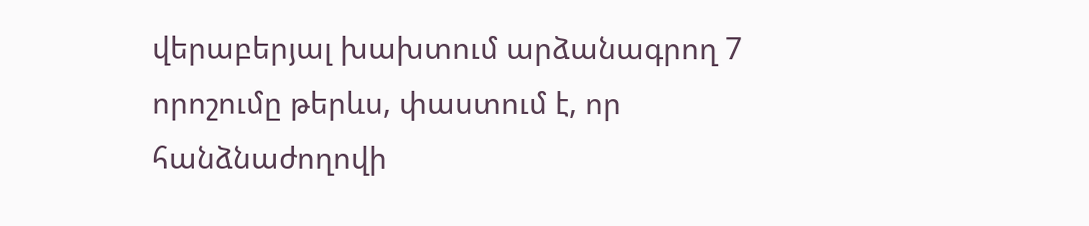վերաբերյալ խախտում արձանագրող 7 որոշումը թերևս, փաստում է, որ հանձնաժողովի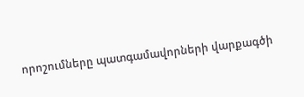որոշումները պատգամավորների վարքագծի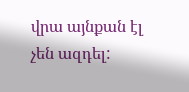վրա այնքան էլ չեն ազդել: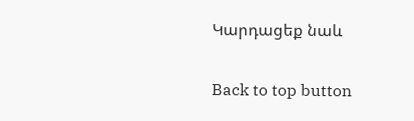Կարդացեք նաև

Back to top button